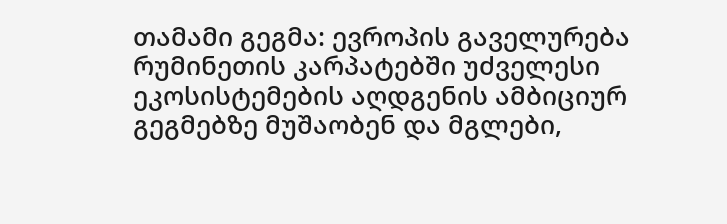თამამი გეგმა: ევროპის გაველურება
რუმინეთის კარპატებში უძველესი ეკოსისტემების აღდგენის ამბიციურ გეგმებზე მუშაობენ და მგლები,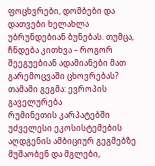ფოცხვრები, დომბები და დათვები ხელახლა უბრუნდებიან ბუნებას. თუმცა, ჩნდება კითხვა – როგორ შეეგუებიან ადამიანები მათ გარემოცვაში ცხოვრებას?
თამამი გეგმა: ევროპის გაველურება
რუმინეთის კარპატებში უძველესი ეკოსისტემების აღდგენის ამბიციურ გეგმებზე მუშაობენ და მგლები,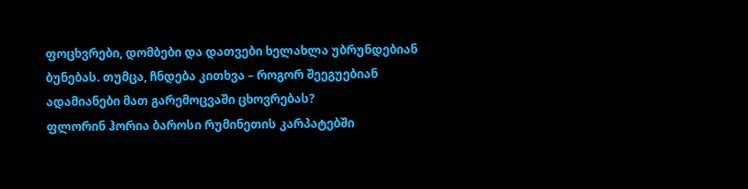ფოცხვრები, დომბები და დათვები ხელახლა უბრუნდებიან ბუნებას. თუმცა, ჩნდება კითხვა – როგორ შეეგუებიან ადამიანები მათ გარემოცვაში ცხოვრებას?
ფლორინ ჰორია ბაროსი რუმინეთის კარპატებში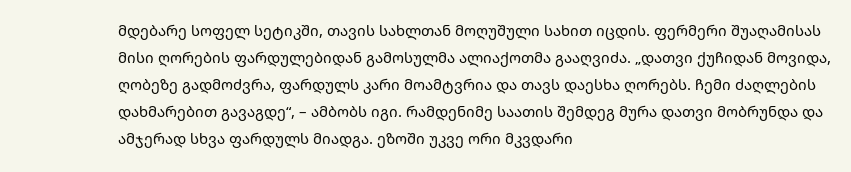მდებარე სოფელ სეტიკში, თავის სახლთან მოღუშული სახით იცდის. ფერმერი შუაღამისას მისი ღორების ფარდულებიდან გამოსულმა ალიაქოთმა გააღვიძა. „დათვი ქუჩიდან მოვიდა, ღობეზე გადმოძვრა, ფარდულს კარი მოამტვრია და თავს დაესხა ღორებს. ჩემი ძაღლების დახმარებით გავაგდე“, – ამბობს იგი. რამდენიმე საათის შემდეგ მურა დათვი მობრუნდა და ამჯერად სხვა ფარდულს მიადგა. ეზოში უკვე ორი მკვდარი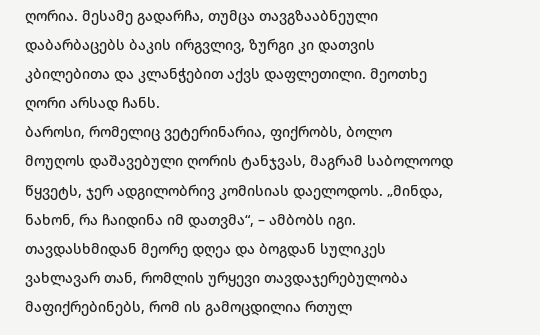ღორია. მესამე გადარჩა, თუმცა თავგზააბნეული დაბარბაცებს ბაკის ირგვლივ, ზურგი კი დათვის კბილებითა და კლანჭებით აქვს დაფლეთილი. მეოთხე ღორი არსად ჩანს.
ბაროსი, რომელიც ვეტერინარია, ფიქრობს, ბოლო მოუღოს დაშავებული ღორის ტანჯვას, მაგრამ საბოლოოდ წყვეტს, ჯერ ადგილობრივ კომისიას დაელოდოს. „მინდა, ნახონ, რა ჩაიდინა იმ დათვმა“, – ამბობს იგი.
თავდასხმიდან მეორე დღეა და ბოგდან სულიკეს ვახლავარ თან, რომლის ურყევი თავდაჯერებულობა მაფიქრებინებს, რომ ის გამოცდილია რთულ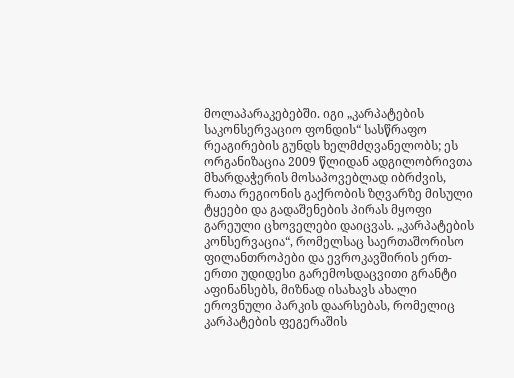მოლაპარაკებებში. იგი „კარპატების საკონსერვაციო ფონდის“ სასწრაფო რეაგირების გუნდს ხელმძღვანელობს; ეს ორგანიზაცია 2009 წლიდან ადგილობრივთა მხარდაჭერის მოსაპოვებლად იბრძვის, რათა რეგიონის გაქრობის ზღვარზე მისული ტყეები და გადაშენების პირას მყოფი გარეული ცხოველები დაიცვას. „კარპატების კონსერვაცია“, რომელსაც საერთაშორისო ფილანთროპები და ევროკავშირის ერთ-ერთი უდიდესი გარემოსდაცვითი გრანტი აფინანსებს, მიზნად ისახავს ახალი ეროვნული პარკის დაარსებას, რომელიც კარპატების ფეგერაშის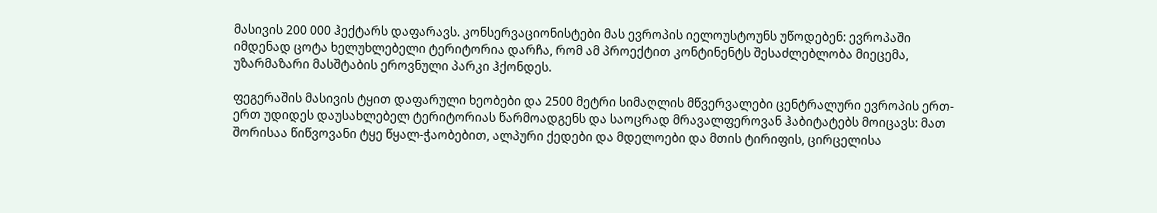მასივის 200 000 ჰექტარს დაფარავს. კონსერვაციონისტები მას ევროპის იელოუსტოუნს უწოდებენ: ევროპაში იმდენად ცოტა ხელუხლებელი ტერიტორია დარჩა, რომ ამ პროექტით კონტინენტს შესაძლებლობა მიეცემა, უზარმაზარი მასშტაბის ეროვნული პარკი ჰქონდეს.

ფეგერაშის მასივის ტყით დაფარული ხეობები და 2500 მეტრი სიმაღლის მწვერვალები ცენტრალური ევროპის ერთ-ერთ უდიდეს დაუსახლებელ ტერიტორიას წარმოადგენს და საოცრად მრავალფეროვან ჰაბიტატებს მოიცავს: მათ შორისაა წიწვოვანი ტყე წყალ-ჭაობებით, ალპური ქედები და მდელოები და მთის ტირიფის, ცირცელისა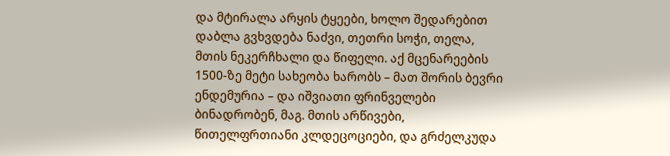და მტირალა არყის ტყეები, ხოლო შედარებით დაბლა გვხვდება ნაძვი, თეთრი სოჭი, თელა, მთის ნეკერჩხალი და წიფელი. აქ მცენარეების 1500-ზე მეტი სახეობა ხარობს – მათ შორის ბევრი ენდემურია – და იშვიათი ფრინველები ბინადრობენ, მაგ. მთის არწივები, წითელფრთიანი კლდეცოციები, და გრძელკუდა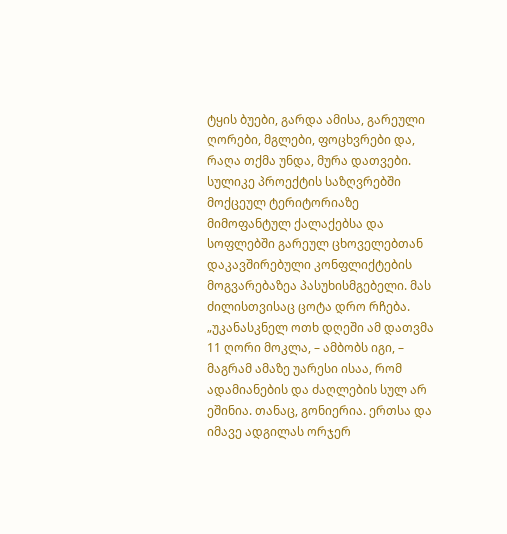ტყის ბუები, გარდა ამისა, გარეული ღორები, მგლები, ფოცხვრები და, რაღა თქმა უნდა, მურა დათვები.
სულიკე პროექტის საზღვრებში მოქცეულ ტერიტორიაზე მიმოფანტულ ქალაქებსა და სოფლებში გარეულ ცხოველებთან დაკავშირებული კონფლიქტების მოგვარებაზეა პასუხისმგებელი. მას ძილისთვისაც ცოტა დრო რჩება. „უკანასკნელ ოთხ დღეში ამ დათვმა 11 ღორი მოკლა, – ამბობს იგი, – მაგრამ ამაზე უარესი ისაა, რომ ადამიანების და ძაღლების სულ არ ეშინია. თანაც, გონიერია. ერთსა და იმავე ადგილას ორჯერ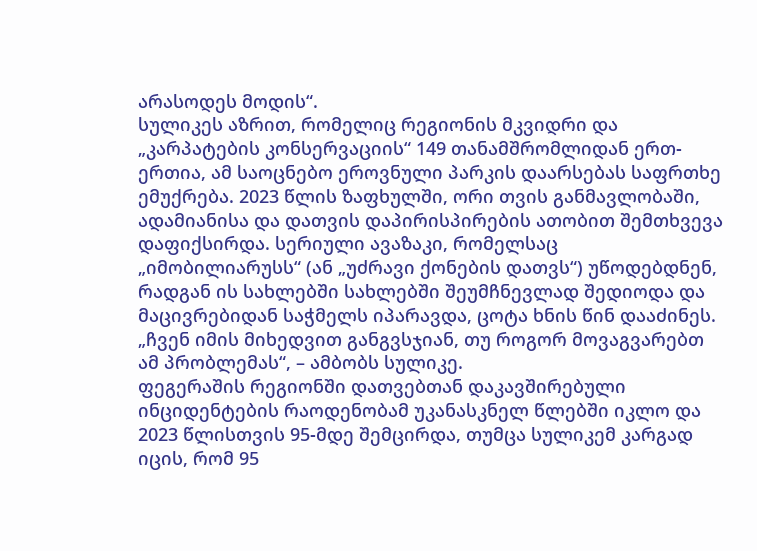არასოდეს მოდის“.
სულიკეს აზრით, რომელიც რეგიონის მკვიდრი და „კარპატების კონსერვაციის“ 149 თანამშრომლიდან ერთ-ერთია, ამ საოცნებო ეროვნული პარკის დაარსებას საფრთხე ემუქრება. 2023 წლის ზაფხულში, ორი თვის განმავლობაში, ადამიანისა და დათვის დაპირისპირების ათობით შემთხვევა დაფიქსირდა. სერიული ავაზაკი, რომელსაც „იმობილიარუსს“ (ან „უძრავი ქონების დათვს“) უწოდებდნენ, რადგან ის სახლებში სახლებში შეუმჩნევლად შედიოდა და მაცივრებიდან საჭმელს იპარავდა, ცოტა ხნის წინ დააძინეს. „ჩვენ იმის მიხედვით განგვსჯიან, თუ როგორ მოვაგვარებთ ამ პრობლემას“, – ამბობს სულიკე.
ფეგერაშის რეგიონში დათვებთან დაკავშირებული ინციდენტების რაოდენობამ უკანასკნელ წლებში იკლო და 2023 წლისთვის 95-მდე შემცირდა, თუმცა სულიკემ კარგად იცის, რომ 95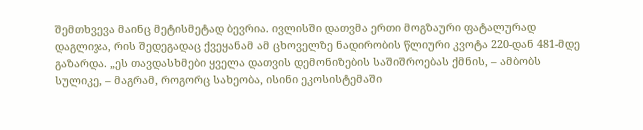შემთხვევა მაინც მეტისმეტად ბევრია. ივლისში დათვმა ერთი მოგზაური ფატალურად დაგლიჯა, რის შედეგადაც ქვეყანამ ამ ცხოველზე ნადირობის წლიური კვოტა 220-დან 481-მდე გაზარდა. „ეს თავდასხმები ყველა დათვის დემონიზების საშიშროებას ქმნის, – ამბობს სულიკე, – მაგრამ, როგორც სახეობა, ისინი ეკოსისტემაში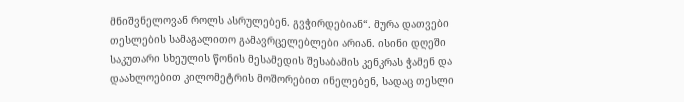მნიშვნელოვან როლს ასრულებენ. გვჭირდებიან“. მურა დათვები თესლების სამაგალითო გამავრცელებლები არიან. ისინი დღეში საკუთარი სხეულის წონის მესამედის შესაბამის კენკრას ჭამენ და დაახლოებით კილომეტრის მოშორებით ინელებენ, სადაც თესლი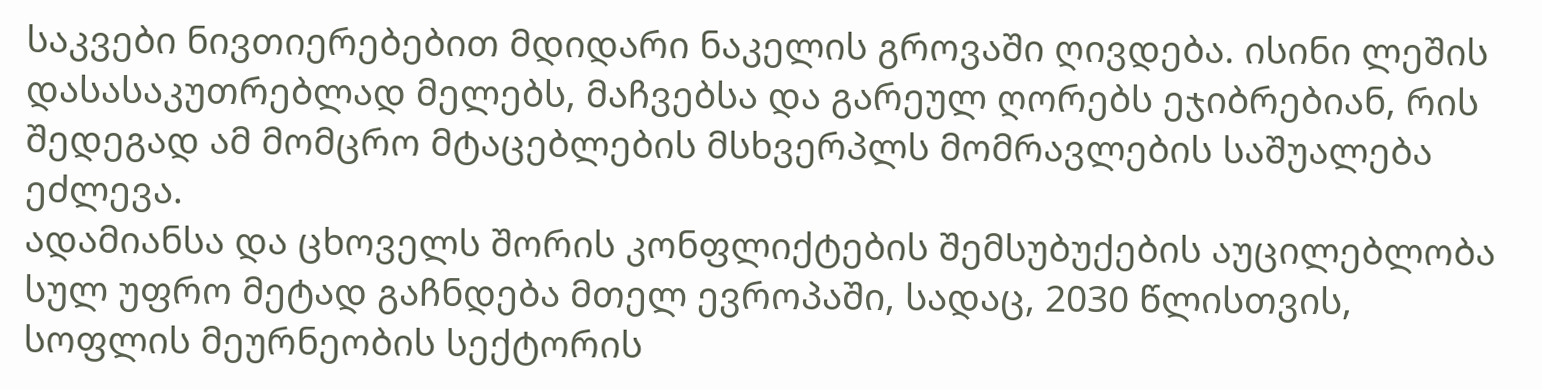საკვები ნივთიერებებით მდიდარი ნაკელის გროვაში ღივდება. ისინი ლეშის დასასაკუთრებლად მელებს, მაჩვებსა და გარეულ ღორებს ეჯიბრებიან, რის შედეგად ამ მომცრო მტაცებლების მსხვერპლს მომრავლების საშუალება ეძლევა.
ადამიანსა და ცხოველს შორის კონფლიქტების შემსუბუქების აუცილებლობა სულ უფრო მეტად გაჩნდება მთელ ევროპაში, სადაც, 2030 წლისთვის, სოფლის მეურნეობის სექტორის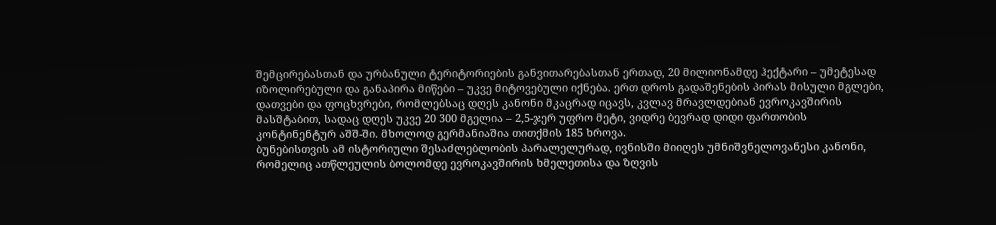შემცირებასთან და ურბანული ტერიტორიების განვითარებასთან ერთად, 20 მილიონამდე ჰექტარი – უმეტესად იზოლირებული და განაპირა მიწები – უკვე მიტოვებული იქნება. ერთ დროს გადაშენების პირას მისული მგლები, დათვები და ფოცხვრები, რომლებსაც დღეს კანონი მკაცრად იცავს, კვლავ მრავლდებიან ევროკავშირის მასშტაბით, სადაც დღეს უკვე 20 300 მგელია – 2,5-ჯერ უფრო მეტი, ვიდრე ბევრად დიდი ფართობის კონტინენტურ აშშ-ში. მხოლოდ გერმანიაშია თითქმის 185 ხროვა.
ბუნებისთვის ამ ისტორიული შესაძლებლობის პარალელურად, ივნისში მიიღეს უმნიშვნელოვანესი კანონი, რომელიც ათწლეულის ბოლომდე ევროკავშირის ხმელეთისა და ზღვის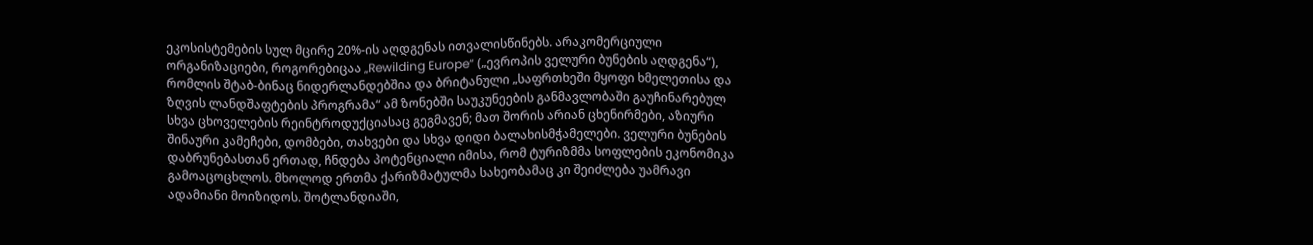ეკოსისტემების სულ მცირე 20%-ის აღდგენას ითვალისწინებს. არაკომერციული ორგანიზაციები, როგორებიცაა „Rewilding Europe“ („ევროპის ველური ბუნების აღდგენა“), რომლის შტაბ-ბინაც ნიდერლანდებშია და ბრიტანული „საფრთხეში მყოფი ხმელეთისა და ზღვის ლანდშაფტების პროგრამა“ ამ ზონებში საუკუნეების განმავლობაში გაუჩინარებულ სხვა ცხოველების რეინტროდუქციასაც გეგმავენ; მათ შორის არიან ცხენირმები, აზიური შინაური კამეჩები, დომბები, თახვები და სხვა დიდი ბალახისმჭამელები. ველური ბუნების დაბრუნებასთან ერთად, ჩნდება პოტენციალი იმისა, რომ ტურიზმმა სოფლების ეკონომიკა გამოაცოცხლოს. მხოლოდ ერთმა ქარიზმატულმა სახეობამაც კი შეიძლება უამრავი ადამიანი მოიზიდოს. შოტლანდიაში,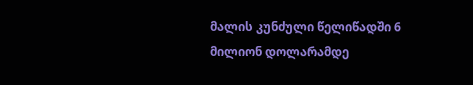მალის კუნძული წელიწადში 6 მილიონ დოლარამდე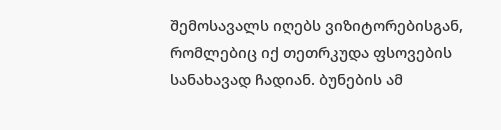შემოსავალს იღებს ვიზიტორებისგან, რომლებიც იქ თეთრკუდა ფსოვების სანახავად ჩადიან. ბუნების ამ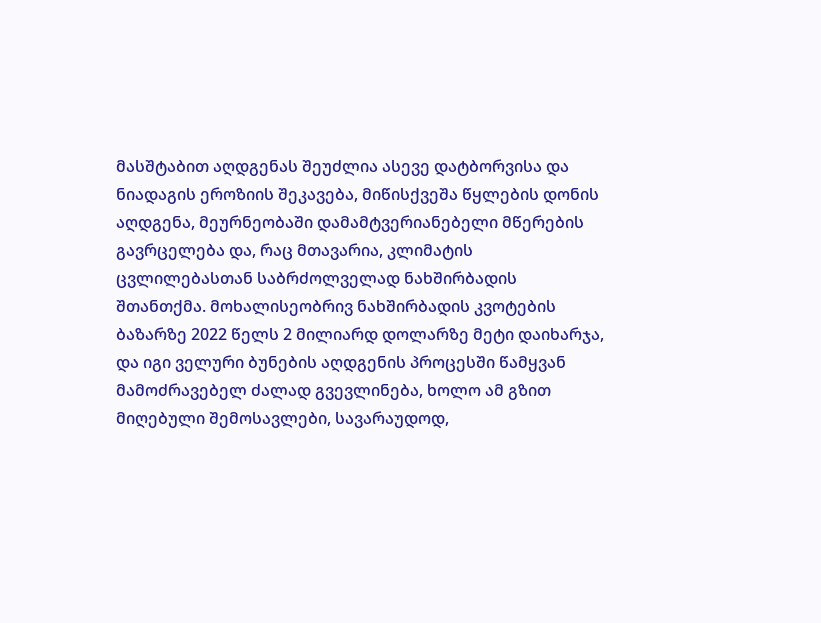მასშტაბით აღდგენას შეუძლია ასევე დატბორვისა და ნიადაგის ეროზიის შეკავება, მიწისქვეშა წყლების დონის აღდგენა, მეურნეობაში დამამტვერიანებელი მწერების გავრცელება და, რაც მთავარია, კლიმატის ცვლილებასთან საბრძოლველად ნახშირბადის შთანთქმა. მოხალისეობრივ ნახშირბადის კვოტების ბაზარზე 2022 წელს 2 მილიარდ დოლარზე მეტი დაიხარჯა, და იგი ველური ბუნების აღდგენის პროცესში წამყვან მამოძრავებელ ძალად გვევლინება, ხოლო ამ გზით მიღებული შემოსავლები, სავარაუდოდ,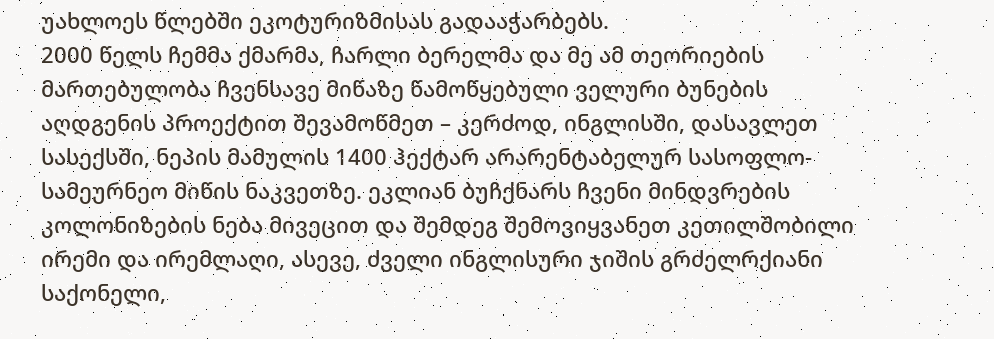უახლოეს წლებში ეკოტურიზმისას გადააჭარბებს.
2000 წელს ჩემმა ქმარმა, ჩარლი ბერელმა და მე ამ თეორიების მართებულობა ჩვენსავე მიწაზე წამოწყებული ველური ბუნების აღდგენის პროექტით შევამოწმეთ – კერძოდ, ინგლისში, დასავლეთ სასექსში, ნეპის მამულის 1400 ჰექტარ არარენტაბელურ სასოფლო-სამეურნეო მიწის ნაკვეთზე. ეკლიან ბუჩქნარს ჩვენი მინდვრების კოლონიზების ნება მივეცით და შემდეგ შემოვიყვანეთ კეთილშობილი ირემი და ირემლაღი, ასევე, ძველი ინგლისური ჯიშის გრძელრქიანი საქონელი,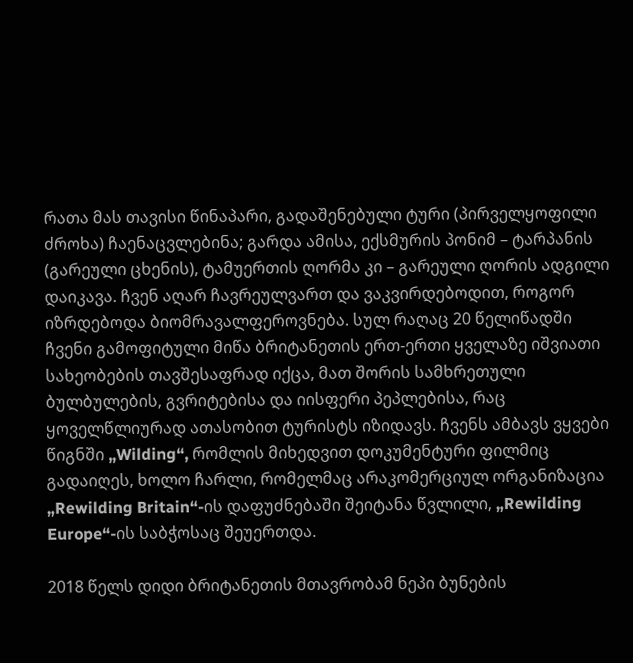რათა მას თავისი წინაპარი, გადაშენებული ტური (პირველყოფილი ძროხა) ჩაენაცვლებინა; გარდა ამისა, ექსმურის პონიმ – ტარპანის (გარეული ცხენის), ტამუერთის ღორმა კი – გარეული ღორის ადგილი დაიკავა. ჩვენ აღარ ჩავრეულვართ და ვაკვირდებოდით, როგორ იზრდებოდა ბიომრავალფეროვნება. სულ რაღაც 20 წელიწადში ჩვენი გამოფიტული მიწა ბრიტანეთის ერთ-ერთი ყველაზე იშვიათი სახეობების თავშესაფრად იქცა, მათ შორის სამხრეთული ბულბულების, გვრიტებისა და იისფერი პეპლებისა, რაც ყოველწლიურად ათასობით ტურისტს იზიდავს. ჩვენს ამბავს ვყვები წიგნში „Wilding“, რომლის მიხედვით დოკუმენტური ფილმიც გადაიღეს, ხოლო ჩარლი, რომელმაც არაკომერციულ ორგანიზაცია „Rewilding Britain“-ის დაფუძნებაში შეიტანა წვლილი, „Rewilding Europe“-ის საბჭოსაც შეუერთდა.

2018 წელს დიდი ბრიტანეთის მთავრობამ ნეპი ბუნების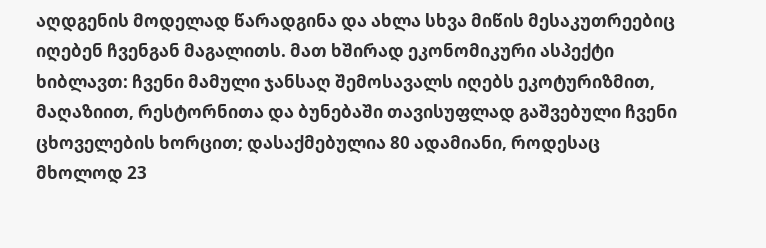აღდგენის მოდელად წარადგინა და ახლა სხვა მიწის მესაკუთრეებიც იღებენ ჩვენგან მაგალითს. მათ ხშირად ეკონომიკური ასპექტი ხიბლავთ: ჩვენი მამული ჯანსაღ შემოსავალს იღებს ეკოტურიზმით, მაღაზიით, რესტორნითა და ბუნებაში თავისუფლად გაშვებული ჩვენი ცხოველების ხორცით; დასაქმებულია 80 ადამიანი, როდესაც მხოლოდ 23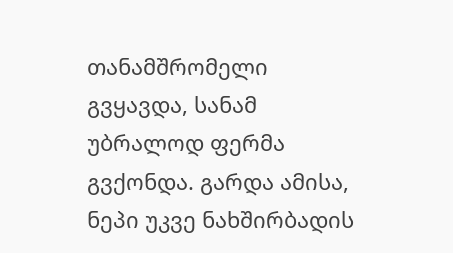თანამშრომელი გვყავდა, სანამ უბრალოდ ფერმა გვქონდა. გარდა ამისა, ნეპი უკვე ნახშირბადის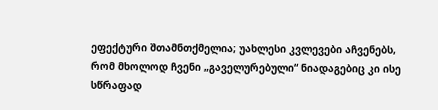ეფექტური შთამნთქმელია; უახლესი კვლევები აჩვენებს, რომ მხოლოდ ჩვენი „გაველურებული“ ნიადაგებიც კი ისე სწრაფად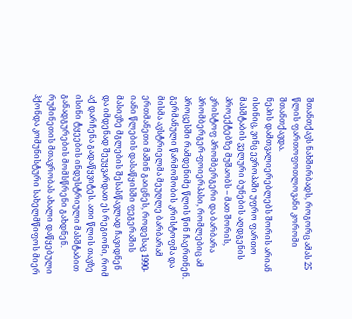შთანთქავს ნახშირბადს, როგორც ამას 25 წლის ფართოფოთლოვანი კორომი შთანთქავდა.
ნეპის დამთვალიერებლებს შორის არიან ისინიც, ვინც ევროპაში უფრო ფართო მასშტაბის ველური ბუნების აღდგენის პროექტებზე მუშაობს – მათ შორის, კრისტოფ პრომბერგერი და ბარბარა პრომბერგერ-ფოიერპასი, რომლებიც ამ პროცესში რამდენიმე წლის წინ ჩაერთნენ.
გერმანული წარმოშობის კრისტოფმა და მისმა ავსტრიელმა მეუღლე ბარბარამ ერთმანეთი მაშინ გაიცნეს, როდესაც 1990-იანი წლების დასაწყისში ფეგერაშის მასივზე მგლების შესასწავლად ჩავიდნენ და იმდენად შეუყვარდათ ეს რეგიონი, რომ აქ დარჩენა გადაწყვიტეს. ათი წლის თავზე ისინი ტყეების ინდუსტრიული მასშტაბით განადგურების მომსწრენი გახდნენ. რუმინეთის მთავრობას ახალი დაწყებული ჰქონდა კომუნისტური სახელმწიფოს მიერ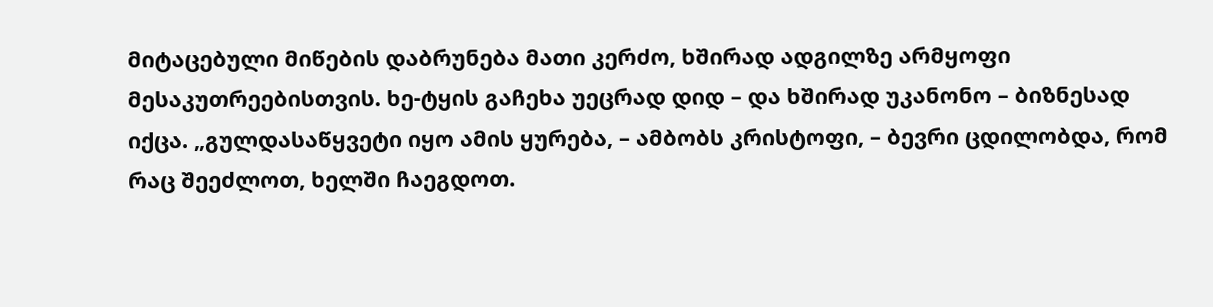მიტაცებული მიწების დაბრუნება მათი კერძო, ხშირად ადგილზე არმყოფი მესაკუთრეებისთვის. ხე-ტყის გაჩეხა უეცრად დიდ – და ხშირად უკანონო – ბიზნესად იქცა. „გულდასაწყვეტი იყო ამის ყურება, – ამბობს კრისტოფი, – ბევრი ცდილობდა, რომ რაც შეეძლოთ, ხელში ჩაეგდოთ.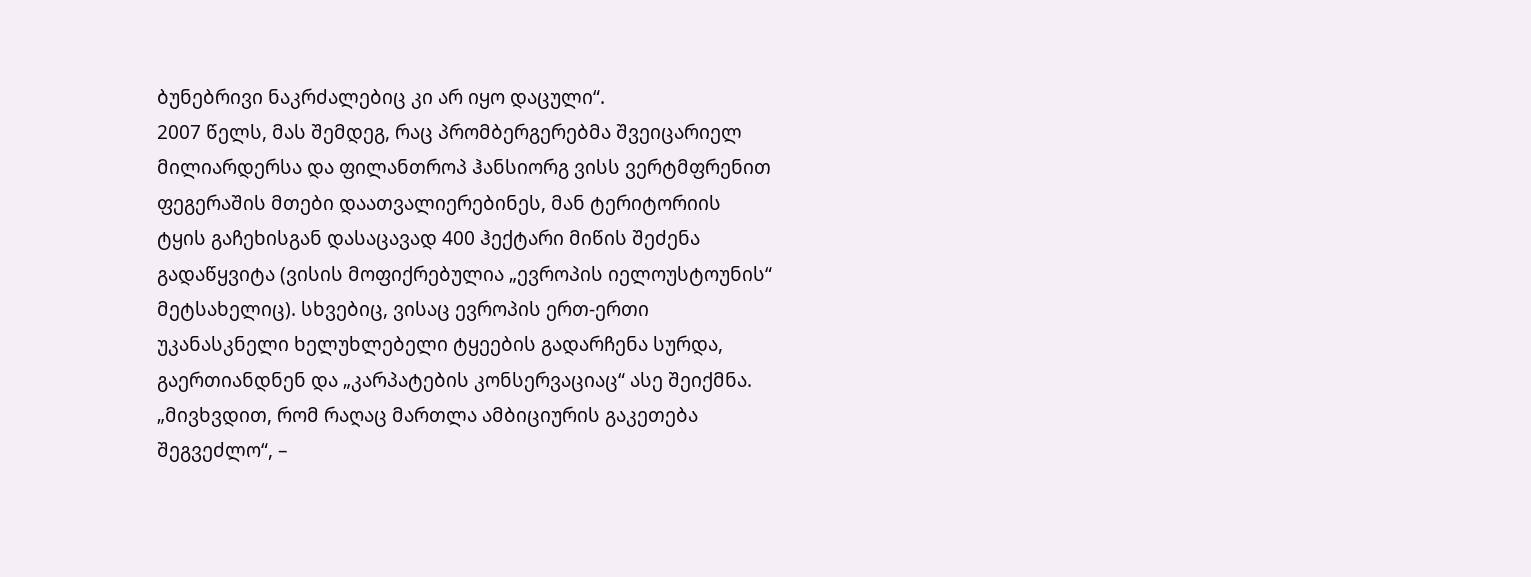ბუნებრივი ნაკრძალებიც კი არ იყო დაცული“.
2007 წელს, მას შემდეგ, რაც პრომბერგერებმა შვეიცარიელ მილიარდერსა და ფილანთროპ ჰანსიორგ ვისს ვერტმფრენით ფეგერაშის მთები დაათვალიერებინეს, მან ტერიტორიის ტყის გაჩეხისგან დასაცავად 400 ჰექტარი მიწის შეძენა გადაწყვიტა (ვისის მოფიქრებულია „ევროპის იელოუსტოუნის“ მეტსახელიც). სხვებიც, ვისაც ევროპის ერთ-ერთი უკანასკნელი ხელუხლებელი ტყეების გადარჩენა სურდა, გაერთიანდნენ და „კარპატების კონსერვაციაც“ ასე შეიქმნა. „მივხვდით, რომ რაღაც მართლა ამბიციურის გაკეთება შეგვეძლო“, –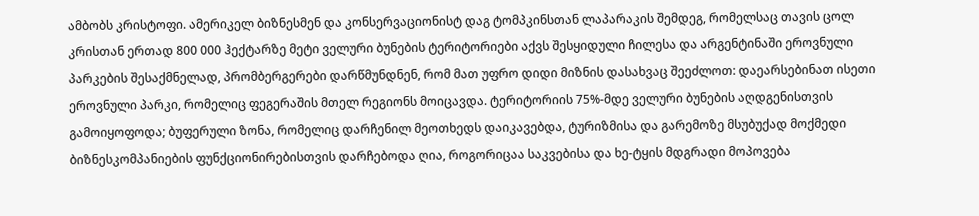ამბობს კრისტოფი. ამერიკელ ბიზნესმენ და კონსერვაციონისტ დაგ ტომპკინსთან ლაპარაკის შემდეგ, რომელსაც თავის ცოლ კრისთან ერთად 800 000 ჰექტარზე მეტი ველური ბუნების ტერიტორიები აქვს შესყიდული ჩილესა და არგენტინაში ეროვნული პარკების შესაქმნელად, პრომბერგერები დარწმუნდნენ, რომ მათ უფრო დიდი მიზნის დასახვაც შეეძლოთ: დაეარსებინათ ისეთი ეროვნული პარკი, რომელიც ფეგერაშის მთელ რეგიონს მოიცავდა. ტერიტორიის 75%-მდე ველური ბუნების აღდგენისთვის გამოიყოფოდა; ბუფერული ზონა, რომელიც დარჩენილ მეოთხედს დაიკავებდა, ტურიზმისა და გარემოზე მსუბუქად მოქმედი ბიზნესკომპანიების ფუნქციონირებისთვის დარჩებოდა ღია, როგორიცაა საკვებისა და ხე-ტყის მდგრადი მოპოვება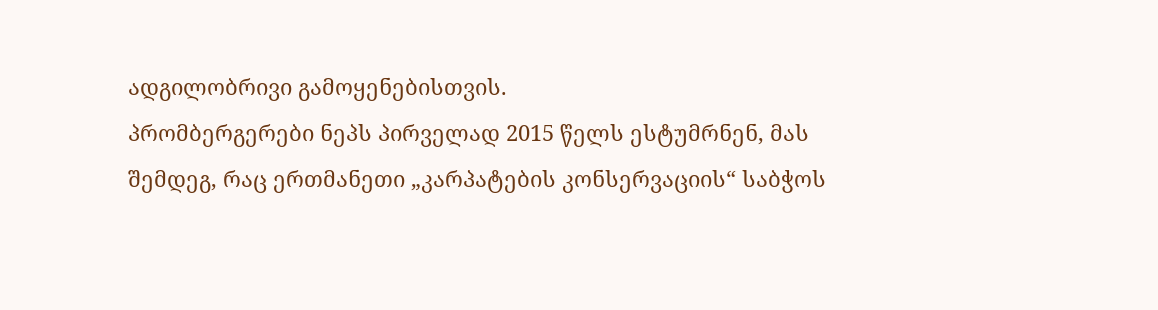ადგილობრივი გამოყენებისთვის.
პრომბერგერები ნეპს პირველად 2015 წელს ესტუმრნენ, მას შემდეგ, რაც ერთმანეთი „კარპატების კონსერვაციის“ საბჭოს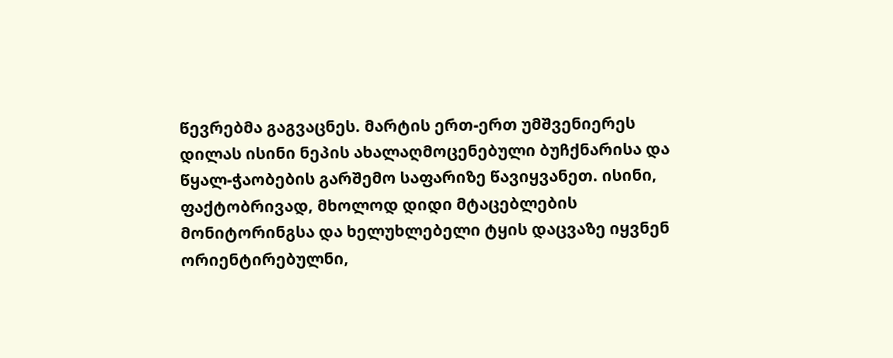წევრებმა გაგვაცნეს. მარტის ერთ-ერთ უმშვენიერეს დილას ისინი ნეპის ახალაღმოცენებული ბუჩქნარისა და წყალ-ჭაობების გარშემო საფარიზე წავიყვანეთ. ისინი, ფაქტობრივად, მხოლოდ დიდი მტაცებლების მონიტორინგსა და ხელუხლებელი ტყის დაცვაზე იყვნენ ორიენტირებულნი,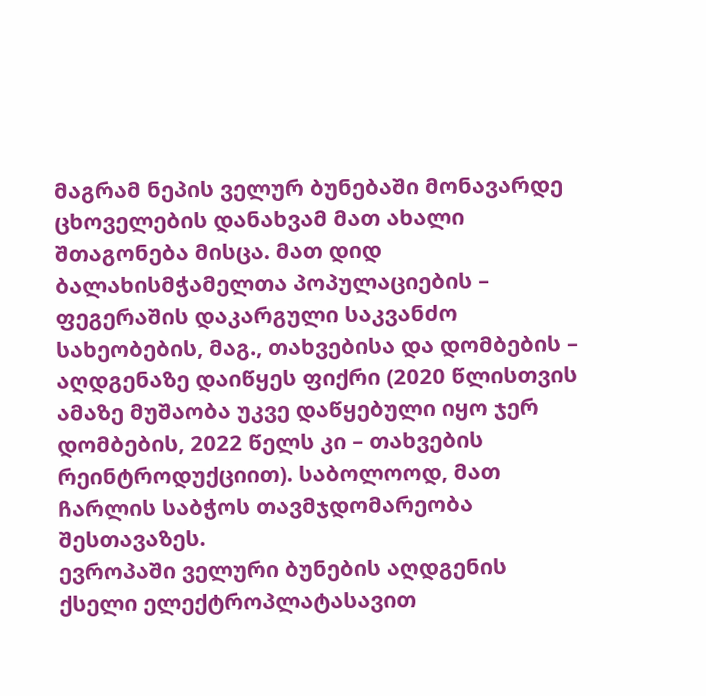მაგრამ ნეპის ველურ ბუნებაში მონავარდე ცხოველების დანახვამ მათ ახალი შთაგონება მისცა. მათ დიდ ბალახისმჭამელთა პოპულაციების – ფეგერაშის დაკარგული საკვანძო სახეობების, მაგ., თახვებისა და დომბების – აღდგენაზე დაიწყეს ფიქრი (2020 წლისთვის ამაზე მუშაობა უკვე დაწყებული იყო ჯერ დომბების, 2022 წელს კი – თახვების რეინტროდუქციით). საბოლოოდ, მათ ჩარლის საბჭოს თავმჯდომარეობა შესთავაზეს.
ევროპაში ველური ბუნების აღდგენის ქსელი ელექტროპლატასავით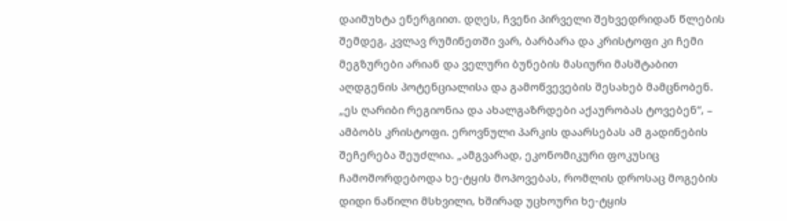დაიმუხტა ენერგიით. დღეს, ჩვენი პირველი შეხვედრიდან წლების შემდეგ, კვლავ რუმინეთში ვარ, ბარბარა და კრისტოფი კი ჩემი მეგზურები არიან და ველური ბუნების მასიური მასშტაბით აღდგენის პოტენციალისა და გამოწვევების შესახებ მამცნობენ.
„ეს ღარიბი რეგიონია და ახალგაზრდები აქაურობას ტოვებენ“, – ამბობს კრისტოფი. ეროვნული პარკის დაარსებას ამ გადინების შეჩერება შეუძლია. „ამგვარად, ეკონომიკური ფოკუსიც ჩამოშორდებოდა ხე-ტყის მოპოვებას, რომლის დროსაც მოგების დიდი ნაწილი მსხვილი, ხშირად უცხოური ხე-ტყის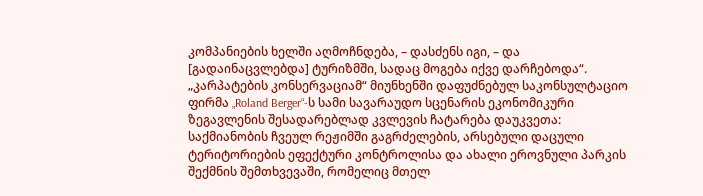კომპანიების ხელში აღმოჩნდება, – დასძენს იგი, – და [გადაინაცვლებდა] ტურიზმში, სადაც მოგება იქვე დარჩებოდა“. „კარპატების კონსერვაციამ“ მიუნხენში დაფუძნებულ საკონსულტაციო ფირმა „Roland Berger“-ს სამი სავარაუდო სცენარის ეკონომიკური ზეგავლენის შესადარებლად კვლევის ჩატარება დაუკვეთა: საქმიანობის ჩვეულ რეჟიმში გაგრძელების, არსებული დაცული ტერიტორიების ეფექტური კონტროლისა და ახალი ეროვნული პარკის შექმნის შემთხვევაში, რომელიც მთელ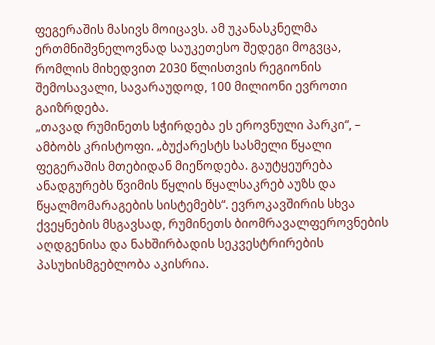ფეგერაშის მასივს მოიცავს. ამ უკანასკნელმა ერთმნიშვნელოვნად საუკეთესო შედეგი მოგვცა, რომლის მიხედვით 2030 წლისთვის რეგიონის შემოსავალი, სავარაუდოდ, 100 მილიონი ევროთი გაიზრდება.
„თავად რუმინეთს სჭირდება ეს ეროვნული პარკი“, – ამბობს კრისტოფი. „ბუქარესტს სასმელი წყალი ფეგერაშის მთებიდან მიეწოდება. გაუტყეურება ანადგურებს წვიმის წყლის წყალსაკრებ აუზს და წყალმომარაგების სისტემებს“. ევროკავშირის სხვა ქვეყნების მსგავსად, რუმინეთს ბიომრავალფეროვნების აღდგენისა და ნახშირბადის სეკვესტრირების პასუხისმგებლობა აკისრია.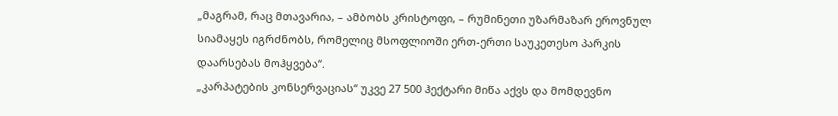„მაგრამ, რაც მთავარია, – ამბობს კრისტოფი, – რუმინეთი უზარმაზარ ეროვნულ სიამაყეს იგრძნობს, რომელიც მსოფლიოში ერთ-ერთი საუკეთესო პარკის დაარსებას მოჰყვება“.
„კარპატების კონსერვაციას“ უკვე 27 500 ჰექტარი მიწა აქვს და მომდევნო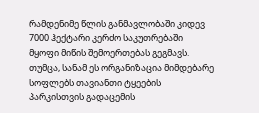რამდენიმე წლის განმავლობაში კიდევ 7000 ჰექტარი კერძო საკუთრებაში მყოფი მიწის შემოერთებას გეგმავს. თუმცა, სანამ ეს ორგანიზაცია მიმდებარე სოფლებს თავიანთი ტყეების პარკისთვის გადაცემის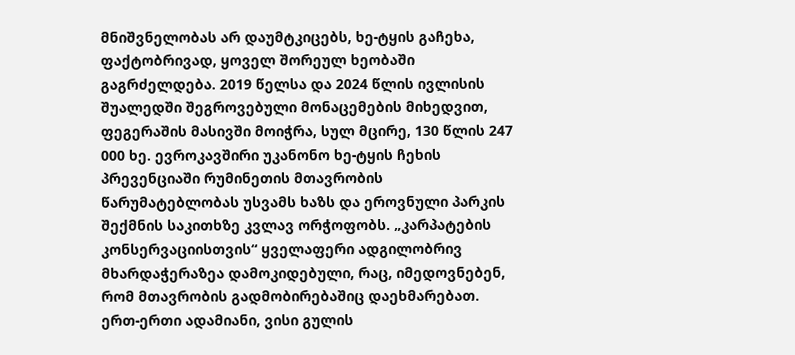მნიშვნელობას არ დაუმტკიცებს, ხე-ტყის გაჩეხა, ფაქტობრივად, ყოველ შორეულ ხეობაში გაგრძელდება. 2019 წელსა და 2024 წლის ივლისის შუალედში შეგროვებული მონაცემების მიხედვით, ფეგერაშის მასივში მოიჭრა, სულ მცირე, 130 წლის 247 000 ხე. ევროკავშირი უკანონო ხე-ტყის ჩეხის პრევენციაში რუმინეთის მთავრობის წარუმატებლობას უსვამს ხაზს და ეროვნული პარკის შექმნის საკითხზე კვლავ ორჭოფობს. „კარპატების კონსერვაციისთვის“ ყველაფერი ადგილობრივ მხარდაჭერაზეა დამოკიდებული, რაც, იმედოვნებენ, რომ მთავრობის გადმობირებაშიც დაეხმარებათ.
ერთ-ერთი ადამიანი, ვისი გულის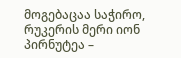მოგებაცაა საჭირო, რუკერის მერი იონ პირნუტეა –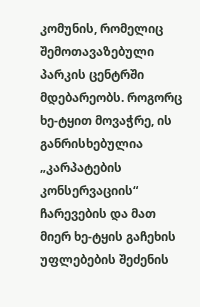კომუნის, რომელიც შემოთავაზებული პარკის ცენტრში მდებარეობს. როგორც ხე-ტყით მოვაჭრე, ის განრისხებულია „კარპატების კონსერვაციის“ ჩარევების და მათ მიერ ხე-ტყის გაჩეხის უფლებების შეძენის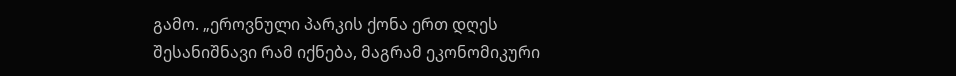გამო. „ეროვნული პარკის ქონა ერთ დღეს შესანიშნავი რამ იქნება, მაგრამ ეკონომიკური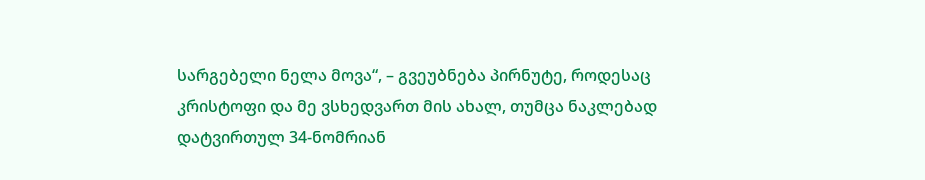სარგებელი ნელა მოვა“, – გვეუბნება პირნუტე, როდესაც კრისტოფი და მე ვსხედვართ მის ახალ, თუმცა ნაკლებად დატვირთულ 34-ნომრიან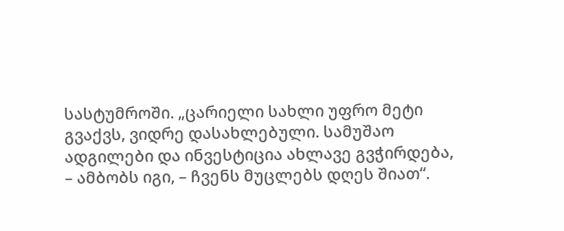სასტუმროში. „ცარიელი სახლი უფრო მეტი გვაქვს, ვიდრე დასახლებული. სამუშაო ადგილები და ინვესტიცია ახლავე გვჭირდება, – ამბობს იგი, – ჩვენს მუცლებს დღეს შიათ“.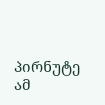პირნუტე ამ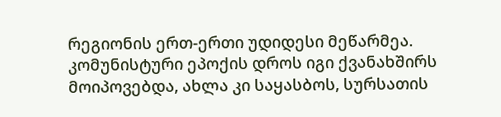რეგიონის ერთ-ერთი უდიდესი მეწარმეა. კომუნისტური ეპოქის დროს იგი ქვანახშირს მოიპოვებდა, ახლა კი საყასბოს, სურსათის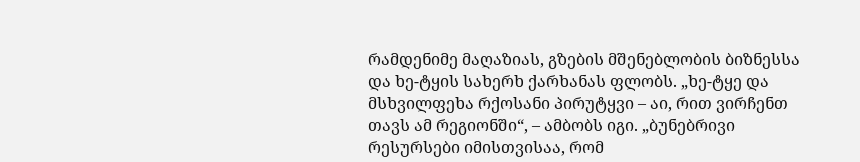რამდენიმე მაღაზიას, გზების მშენებლობის ბიზნესსა და ხე-ტყის სახერხ ქარხანას ფლობს. „ხე-ტყე და მსხვილფეხა რქოსანი პირუტყვი – აი, რით ვირჩენთ თავს ამ რეგიონში“, – ამბობს იგი. „ბუნებრივი რესურსები იმისთვისაა, რომ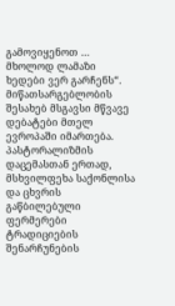გამოვიყენოთ … მხოლოდ ლამაზი ხედები ვერ გარჩენს“.
მიწათსარგებლობის შესახებ მსგავსი მწვავე დებატები მთელ ევროპაში იმართება. პასტორალიზმის დაცემასთან ერთად, მსხვილფეხა საქონლისა და ცხვრის გაწბილებული ფერმერები ტრადიციების შენარჩუნების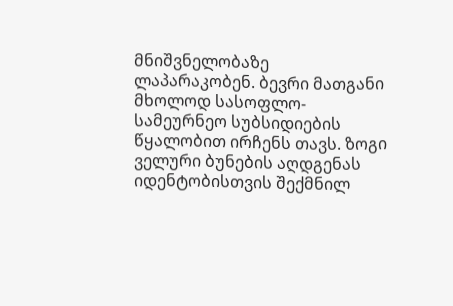მნიშვნელობაზე ლაპარაკობენ. ბევრი მათგანი მხოლოდ სასოფლო-სამეურნეო სუბსიდიების წყალობით ირჩენს თავს. ზოგი ველური ბუნების აღდგენას იდენტობისთვის შექმნილ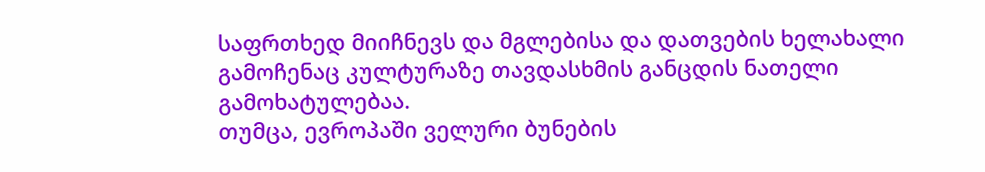საფრთხედ მიიჩნევს და მგლებისა და დათვების ხელახალი გამოჩენაც კულტურაზე თავდასხმის განცდის ნათელი გამოხატულებაა.
თუმცა, ევროპაში ველური ბუნების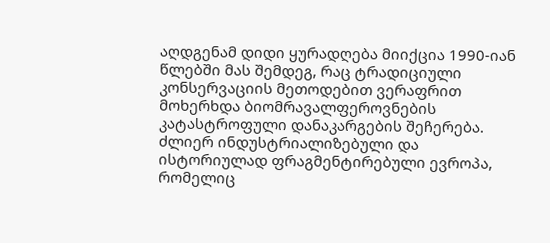აღდგენამ დიდი ყურადღება მიიქცია 1990-იან წლებში მას შემდეგ, რაც ტრადიციული კონსერვაციის მეთოდებით ვერაფრით მოხერხდა ბიომრავალფეროვნების კატასტროფული დანაკარგების შეჩერება. ძლიერ ინდუსტრიალიზებული და ისტორიულად ფრაგმენტირებული ევროპა, რომელიც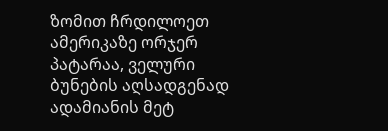ზომით ჩრდილოეთ ამერიკაზე ორჯერ პატარაა, ველური ბუნების აღსადგენად ადამიანის მეტ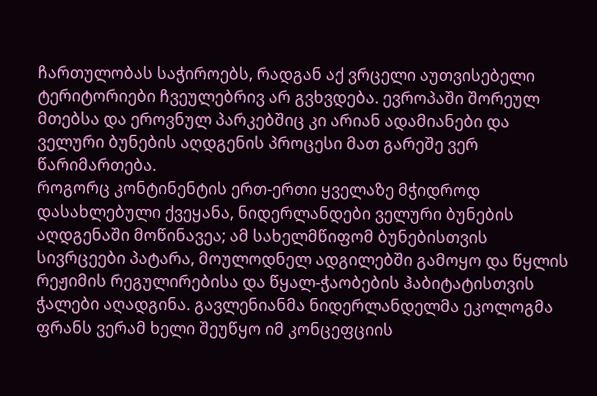ჩართულობას საჭიროებს, რადგან აქ ვრცელი აუთვისებელი ტერიტორიები ჩვეულებრივ არ გვხვდება. ევროპაში შორეულ მთებსა და ეროვნულ პარკებშიც კი არიან ადამიანები და ველური ბუნების აღდგენის პროცესი მათ გარეშე ვერ წარიმართება.
როგორც კონტინენტის ერთ-ერთი ყველაზე მჭიდროდ დასახლებული ქვეყანა, ნიდერლანდები ველური ბუნების აღდგენაში მოწინავეა; ამ სახელმწიფომ ბუნებისთვის სივრცეები პატარა, მოულოდნელ ადგილებში გამოყო და წყლის რეჟიმის რეგულირებისა და წყალ-ჭაობების ჰაბიტატისთვის ჭალები აღადგინა. გავლენიანმა ნიდერლანდელმა ეკოლოგმა ფრანს ვერამ ხელი შეუწყო იმ კონცეფციის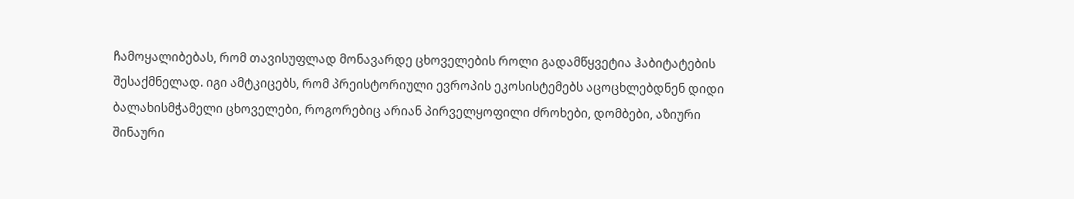ჩამოყალიბებას, რომ თავისუფლად მონავარდე ცხოველების როლი გადამწყვეტია ჰაბიტატების შესაქმნელად. იგი ამტკიცებს, რომ პრეისტორიული ევროპის ეკოსისტემებს აცოცხლებდნენ დიდი ბალახისმჭამელი ცხოველები, როგორებიც არიან პირველყოფილი ძროხები, დომბები, აზიური შინაური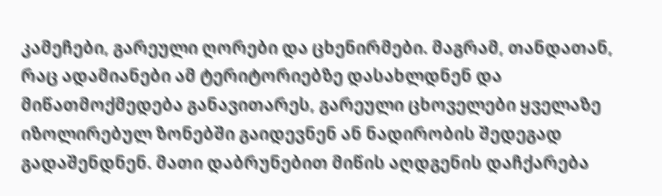კამეჩები, გარეული ღორები და ცხენირმები. მაგრამ, თანდათან, რაც ადამიანები ამ ტერიტორიებზე დასახლდნენ და მიწათმოქმედება განავითარეს, გარეული ცხოველები ყველაზე იზოლირებულ ზონებში გაიდევნენ ან ნადირობის შედეგად გადაშენდნენ. მათი დაბრუნებით მიწის აღდგენის დაჩქარება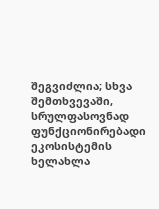შეგვიძლია; სხვა შემთხვევაში, სრულფასოვნად ფუნქციონირებადი ეკოსისტემის ხელახლა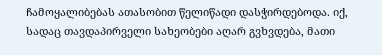ჩამოყალიბებას ათასობით წელიწადი დასჭირდებოდა. იქ, სადაც თავდაპირველი სახეობები აღარ გვხვდება, მათი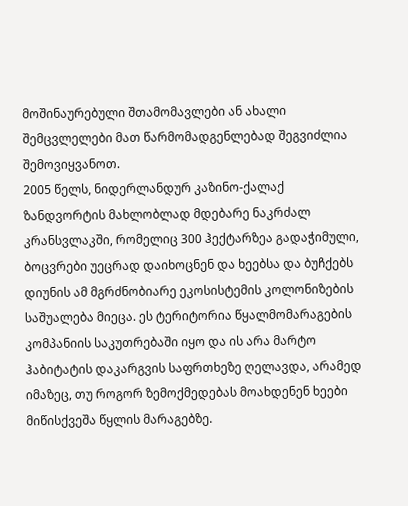მოშინაურებული შთამომავლები ან ახალი შემცვლელები მათ წარმომადგენლებად შეგვიძლია შემოვიყვანოთ.
2005 წელს, ნიდერლანდურ კაზინო-ქალაქ ზანდვორტის მახლობლად მდებარე ნაკრძალ კრანსვლაკში, რომელიც 300 ჰექტარზეა გადაჭიმული, ბოცვრები უეცრად დაიხოცნენ და ხეებსა და ბუჩქებს დიუნის ამ მგრძნობიარე ეკოსისტემის კოლონიზების საშუალება მიეცა. ეს ტერიტორია წყალმომარაგების კომპანიის საკუთრებაში იყო და ის არა მარტო ჰაბიტატის დაკარგვის საფრთხეზე ღელავდა, არამედ იმაზეც, თუ როგორ ზემოქმედებას მოახდენენ ხეები მიწისქვეშა წყლის მარაგებზე.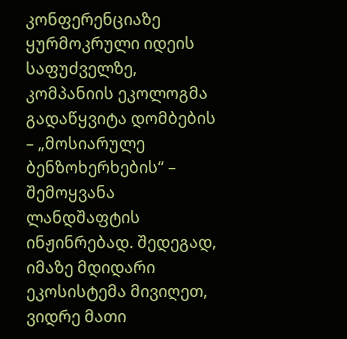კონფერენციაზე ყურმოკრული იდეის საფუძველზე, კომპანიის ეკოლოგმა გადაწყვიტა დომბების – „მოსიარულე ბენზოხერხების“ – შემოყვანა ლანდშაფტის ინჟინრებად. შედეგად, იმაზე მდიდარი ეკოსისტემა მივიღეთ, ვიდრე მათი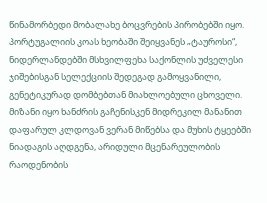წინამორბედი მობალახე ბოცვრების პირობებში იყო.
პორტუგალიის კოას ხეობაში შეიყვანეს „ტაუროსი“, ნიდერლანდებში მსხვილფეხა საქონლის უძველესი ჯიშებისგან სელექციის შედეგად გამოყვანილი, გენეტიკურად დომბებთან მიახლოებული ცხოველი. მიზანი იყო ხანძრის გაჩენისკენ მიდრეკილ მანანით დაფარულ კლდოვან ვერან მიწებსა და მუხის ტყეებში ნიადაგის აღდგენა, არიდული მცენარეულობის რაოდენობის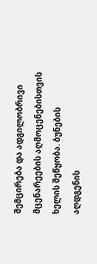შემცირება და ადგილობრივი მცენარეების აღმოცენებისთვის ხელის შეწყობა. ბუნების აღდგენის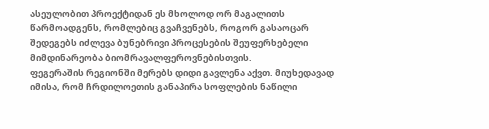ასეულობით პროექტიდან ეს მხოლოდ ორ მაგალითს წარმოადგენს, რომლებიც გვაჩვენებს, როგორ გასაოცარ შედეგებს იძლევა ბუნებრივი პროცესების შეუფერხებელი მიმდინარეობა ბიომრავალფეროვნებისთვის.
ფეგერაშის რეგიონში მერებს დიდი გავლენა აქვთ. მიუხედავად იმისა, რომ ჩრდილოეთის განაპირა სოფლების ნაწილი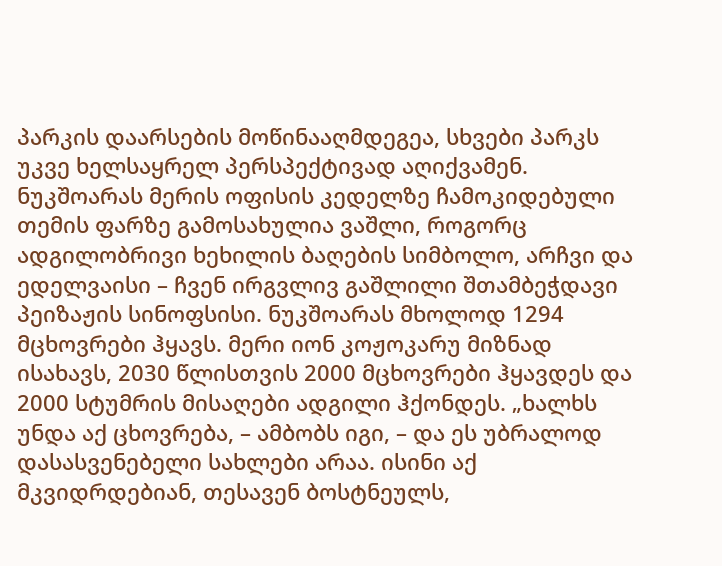პარკის დაარსების მოწინააღმდეგეა, სხვები პარკს უკვე ხელსაყრელ პერსპექტივად აღიქვამენ. ნუკშოარას მერის ოფისის კედელზე ჩამოკიდებული თემის ფარზე გამოსახულია ვაშლი, როგორც ადგილობრივი ხეხილის ბაღების სიმბოლო, არჩვი და ედელვაისი – ჩვენ ირგვლივ გაშლილი შთამბეჭდავი პეიზაჟის სინოფსისი. ნუკშოარას მხოლოდ 1294 მცხოვრები ჰყავს. მერი იონ კოჟოკარუ მიზნად ისახავს, 2030 წლისთვის 2000 მცხოვრები ჰყავდეს და 2000 სტუმრის მისაღები ადგილი ჰქონდეს. „ხალხს უნდა აქ ცხოვრება, – ამბობს იგი, – და ეს უბრალოდ დასასვენებელი სახლები არაა. ისინი აქ მკვიდრდებიან, თესავენ ბოსტნეულს,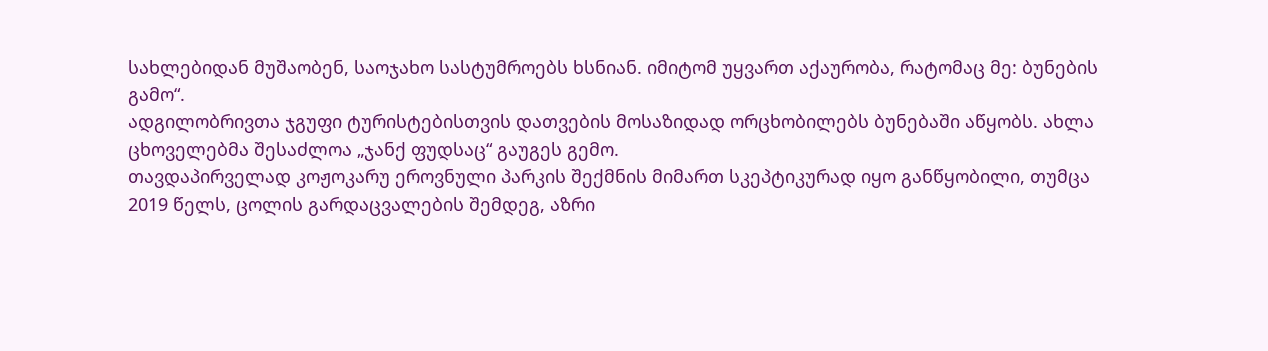სახლებიდან მუშაობენ, საოჯახო სასტუმროებს ხსნიან. იმიტომ უყვართ აქაურობა, რატომაც მე: ბუნების გამო“.
ადგილობრივთა ჯგუფი ტურისტებისთვის დათვების მოსაზიდად ორცხობილებს ბუნებაში აწყობს. ახლა ცხოველებმა შესაძლოა „ჯანქ ფუდსაც“ გაუგეს გემო.
თავდაპირველად კოჟოკარუ ეროვნული პარკის შექმნის მიმართ სკეპტიკურად იყო განწყობილი, თუმცა 2019 წელს, ცოლის გარდაცვალების შემდეგ, აზრი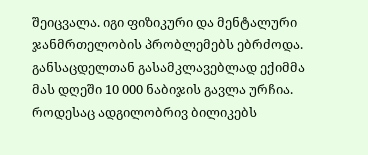შეიცვალა. იგი ფიზიკური და მენტალური ჯანმრთელობის პრობლემებს ებრძოდა. განსაცდელთან გასამკლავებლად ექიმმა მას დღეში 10 000 ნაბიჯის გავლა ურჩია. როდესაც ადგილობრივ ბილიკებს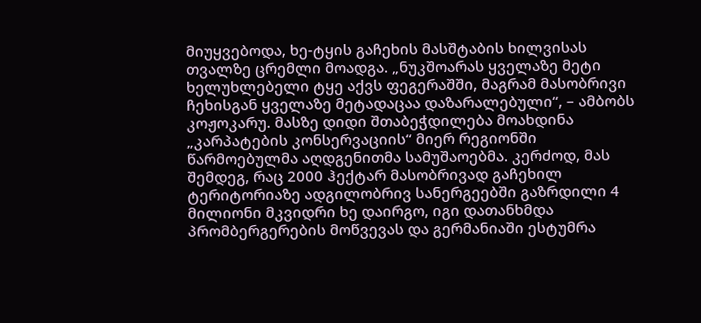მიუყვებოდა, ხე-ტყის გაჩეხის მასშტაბის ხილვისას თვალზე ცრემლი მოადგა. „ნუკშოარას ყველაზე მეტი ხელუხლებელი ტყე აქვს ფეგერაშში, მაგრამ მასობრივი ჩეხისგან ყველაზე მეტადაცაა დაზარალებული“, – ამბობს კოჟოკარუ. მასზე დიდი შთაბეჭდილება მოახდინა „კარპატების კონსერვაციის“ მიერ რეგიონში წარმოებულმა აღდგენითმა სამუშაოებმა. კერძოდ, მას შემდეგ, რაც 2000 ჰექტარ მასობრივად გაჩეხილ ტერიტორიაზე ადგილობრივ სანერგეებში გაზრდილი 4 მილიონი მკვიდრი ხე დაირგო, იგი დათანხმდა პრომბერგერების მოწვევას და გერმანიაში ესტუმრა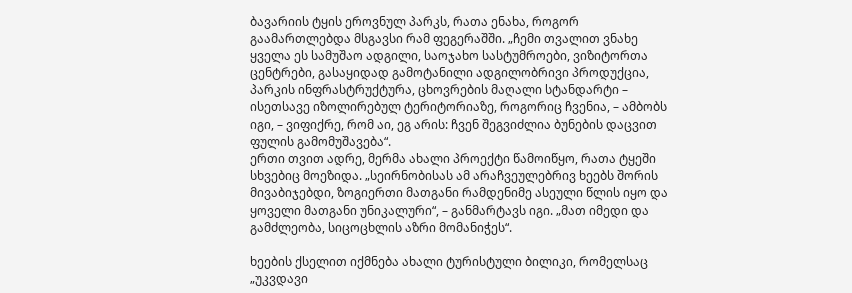ბავარიის ტყის ეროვნულ პარკს, რათა ენახა, როგორ გაამართლებდა მსგავსი რამ ფეგერაშში. „ჩემი თვალით ვნახე ყველა ეს სამუშაო ადგილი, საოჯახო სასტუმროები, ვიზიტორთა ცენტრები, გასაყიდად გამოტანილი ადგილობრივი პროდუქცია, პარკის ინფრასტრუქტურა, ცხოვრების მაღალი სტანდარტი – ისეთსავე იზოლირებულ ტერიტორიაზე, როგორიც ჩვენია, – ამბობს იგი, – ვიფიქრე, რომ აი, ეგ არის: ჩვენ შეგვიძლია ბუნების დაცვით ფულის გამომუშავება“.
ერთი თვით ადრე, მერმა ახალი პროექტი წამოიწყო, რათა ტყეში სხვებიც მოეზიდა. „სეირნობისას ამ არაჩვეულებრივ ხეებს შორის მივაბიჯებდი, ზოგიერთი მათგანი რამდენიმე ასეული წლის იყო და ყოველი მათგანი უნიკალური“, – განმარტავს იგი. „მათ იმედი და გამძლეობა, სიცოცხლის აზრი მომანიჭეს“.

ხეების ქსელით იქმნება ახალი ტურისტული ბილიკი, რომელსაც „უკვდავი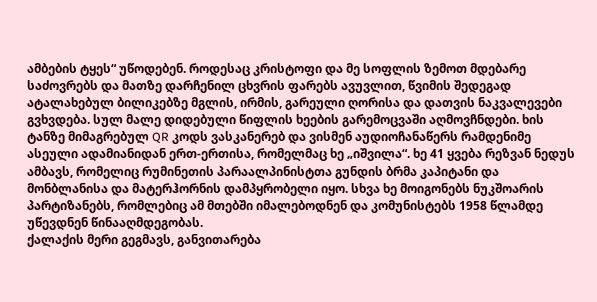ამბების ტყეს“ უწოდებენ. როდესაც კრისტოფი და მე სოფლის ზემოთ მდებარე საძოვრებს და მათზე დარჩენილ ცხვრის ფარებს ავუვლით, წვიმის შედეგად ატალახებულ ბილიკებზე მგლის, ირმის, გარეული ღორისა და დათვის ნაკვალევები გვხვდება. სულ მალე დიდებული წიფლის ხეების გარემოცვაში აღმოვჩნდები. ხის ტანზე მიმაგრებულ QR კოდს ვასკანერებ და ვისმენ აუდიოჩანაწერს რამდენიმე ასეული ადამიანიდან ერთ-ერთისა, რომელმაც ხე „იშვილა“. ხე 41 ყვება რეზვან ნედუს ამბავს, რომელიც რუმინეთის პარაალპინისტთა გუნდის ბრმა კაპიტანი და მონბლანისა და მატერჰორნის დამპყრობელი იყო. სხვა ხე მოიგონებს ნუკშოარის პარტიზანებს, რომლებიც ამ მთებში იმალებოდნენ და კომუნისტებს 1958 წლამდე უწევდნენ წინააღმდეგობას.
ქალაქის მერი გეგმავს, განვითარება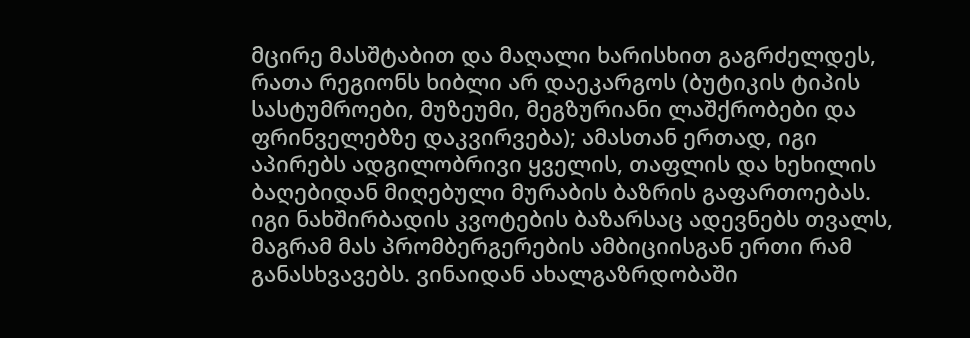მცირე მასშტაბით და მაღალი ხარისხით გაგრძელდეს, რათა რეგიონს ხიბლი არ დაეკარგოს (ბუტიკის ტიპის სასტუმროები, მუზეუმი, მეგზურიანი ლაშქრობები და ფრინველებზე დაკვირვება); ამასთან ერთად, იგი აპირებს ადგილობრივი ყველის, თაფლის და ხეხილის ბაღებიდან მიღებული მურაბის ბაზრის გაფართოებას. იგი ნახშირბადის კვოტების ბაზარსაც ადევნებს თვალს, მაგრამ მას პრომბერგერების ამბიციისგან ერთი რამ განასხვავებს. ვინაიდან ახალგაზრდობაში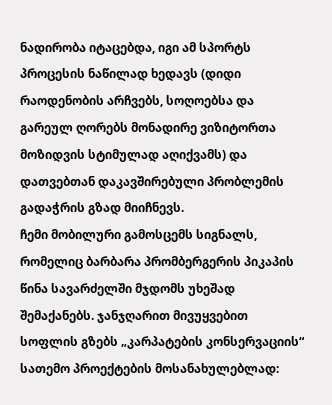ნადირობა იტაცებდა, იგი ამ სპორტს პროცესის ნაწილად ხედავს (დიდი რაოდენობის არჩვებს, სოღოებსა და გარეულ ღორებს მონადირე ვიზიტორთა მოზიდვის სტიმულად აღიქვამს) და დათვებთან დაკავშირებული პრობლემის გადაჭრის გზად მიიჩნევს.
ჩემი მობილური გამოსცემს სიგნალს, რომელიც ბარბარა პრომბერგერის პიკაპის წინა სავარძელში მჯდომს უხეშად შემაქანებს. ჯანჯღარით მივუყვებით სოფლის გზებს „კარპატების კონსერვაციის“ სათემო პროექტების მოსანახულებლად: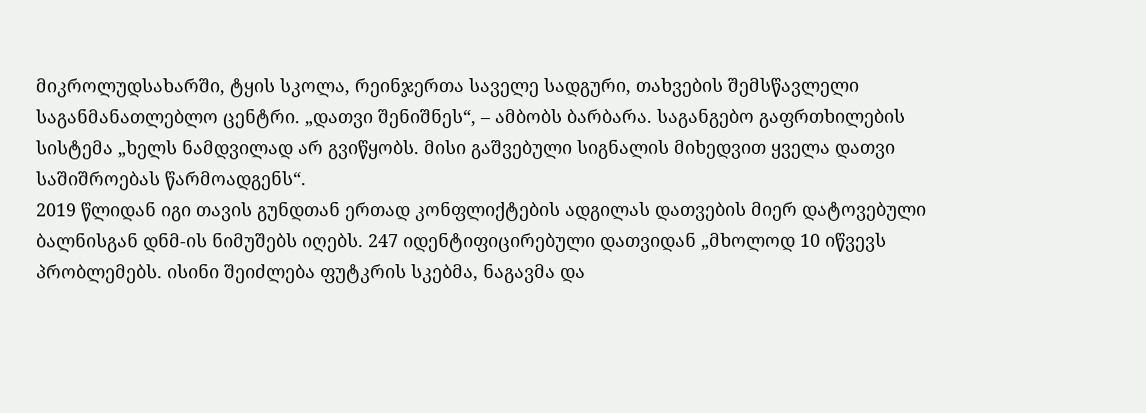მიკროლუდსახარში, ტყის სკოლა, რეინჯერთა საველე სადგური, თახვების შემსწავლელი საგანმანათლებლო ცენტრი. „დათვი შენიშნეს“, – ამბობს ბარბარა. საგანგებო გაფრთხილების სისტემა „ხელს ნამდვილად არ გვიწყობს. მისი გაშვებული სიგნალის მიხედვით ყველა დათვი საშიშროებას წარმოადგენს“.
2019 წლიდან იგი თავის გუნდთან ერთად კონფლიქტების ადგილას დათვების მიერ დატოვებული ბალნისგან დნმ-ის ნიმუშებს იღებს. 247 იდენტიფიცირებული დათვიდან „მხოლოდ 10 იწვევს პრობლემებს. ისინი შეიძლება ფუტკრის სკებმა, ნაგავმა და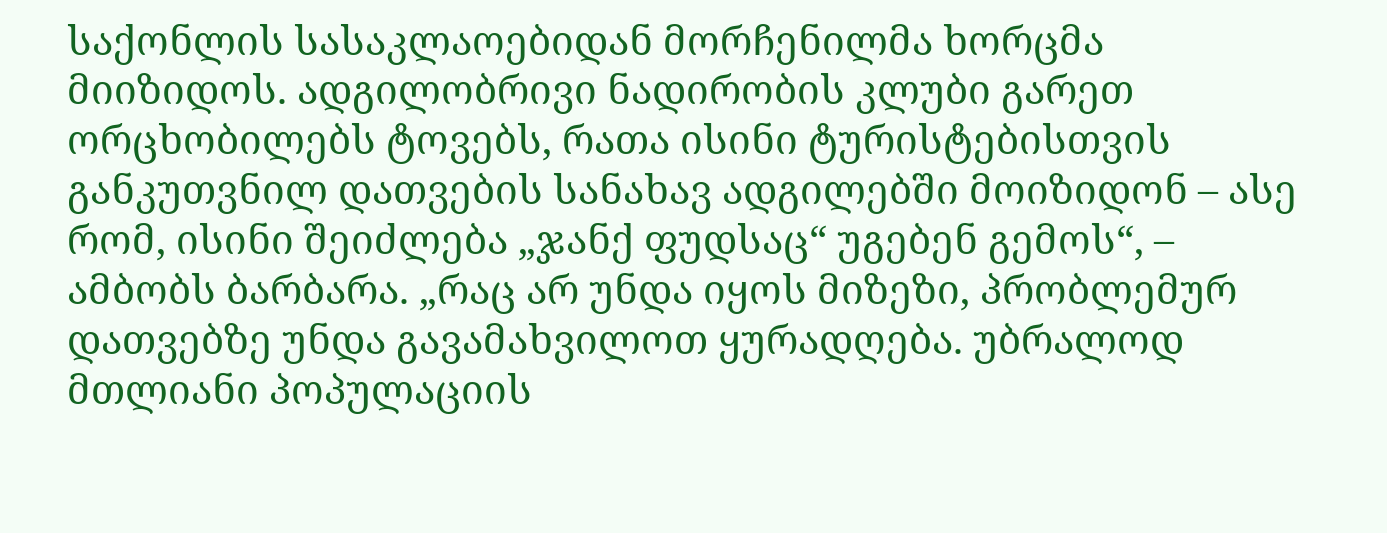საქონლის სასაკლაოებიდან მორჩენილმა ხორცმა მიიზიდოს. ადგილობრივი ნადირობის კლუბი გარეთ ორცხობილებს ტოვებს, რათა ისინი ტურისტებისთვის განკუთვნილ დათვების სანახავ ადგილებში მოიზიდონ – ასე რომ, ისინი შეიძლება „ჯანქ ფუდსაც“ უგებენ გემოს“, – ამბობს ბარბარა. „რაც არ უნდა იყოს მიზეზი, პრობლემურ დათვებზე უნდა გავამახვილოთ ყურადღება. უბრალოდ მთლიანი პოპულაციის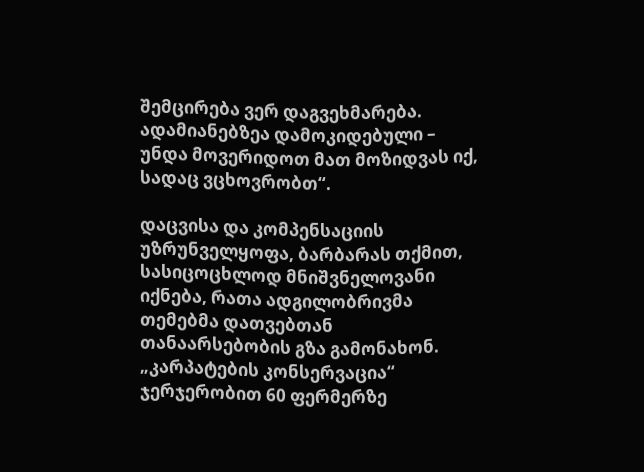შემცირება ვერ დაგვეხმარება. ადამიანებზეა დამოკიდებული – უნდა მოვერიდოთ მათ მოზიდვას იქ, სადაც ვცხოვრობთ“.

დაცვისა და კომპენსაციის უზრუნველყოფა, ბარბარას თქმით, სასიცოცხლოდ მნიშვნელოვანი იქნება, რათა ადგილობრივმა თემებმა დათვებთან თანაარსებობის გზა გამონახონ. „კარპატების კონსერვაცია“ ჯერჯერობით 60 ფერმერზე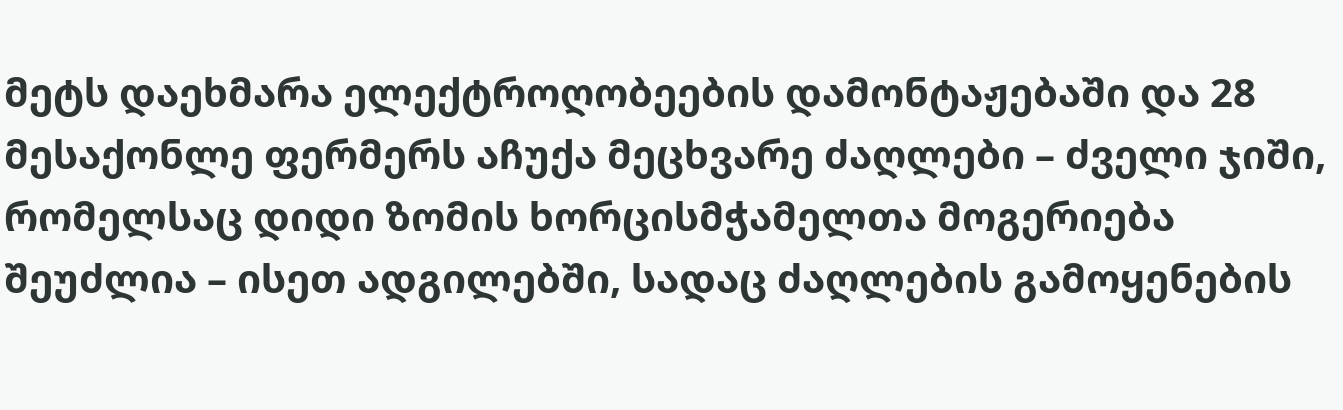მეტს დაეხმარა ელექტროღობეების დამონტაჟებაში და 28 მესაქონლე ფერმერს აჩუქა მეცხვარე ძაღლები – ძველი ჯიში, რომელსაც დიდი ზომის ხორცისმჭამელთა მოგერიება შეუძლია – ისეთ ადგილებში, სადაც ძაღლების გამოყენების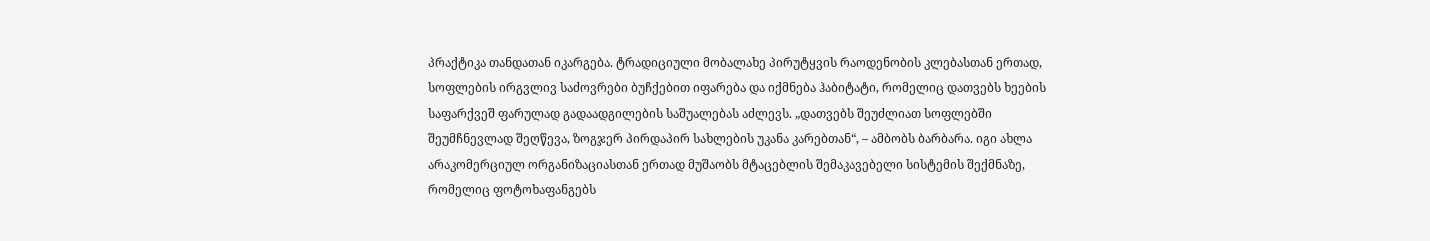პრაქტიკა თანდათან იკარგება. ტრადიციული მობალახე პირუტყვის რაოდენობის კლებასთან ერთად, სოფლების ირგვლივ საძოვრები ბუჩქებით იფარება და იქმნება ჰაბიტატი, რომელიც დათვებს ხეების საფარქვეშ ფარულად გადაადგილების საშუალებას აძლევს. „დათვებს შეუძლიათ სოფლებში შეუმჩნევლად შეღწევა, ზოგჯერ პირდაპირ სახლების უკანა კარებთან“, – ამბობს ბარბარა. იგი ახლა არაკომერციულ ორგანიზაციასთან ერთად მუშაობს მტაცებლის შემაკავებელი სისტემის შექმნაზე, რომელიც ფოტოხაფანგებს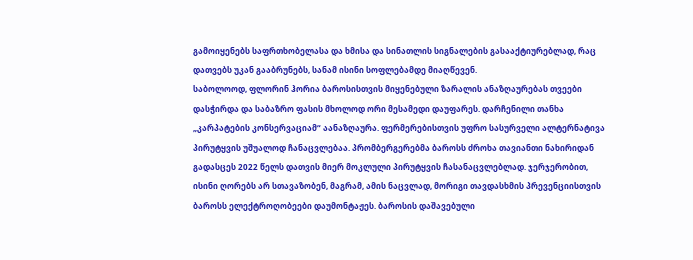გამოიყენებს საფრთხობელასა და ხმისა და სინათლის სიგნალების გასააქტიურებლად, რაც დათვებს უკან გააბრუნებს, სანამ ისინი სოფლებამდე მიაღწევენ.
საბოლოოდ, ფლორინ ჰორია ბაროსისთვის მიყენებული ზარალის ანაზღაურებას თვეები დასჭირდა და საბაზრო ფასის მხოლოდ ორი მესამედი დაუფარეს. დარჩენილი თანხა „კარპატების კონსერვაციამ“ აანაზღაურა. ფერმერებისთვის უფრო სასურველი ალტერნატივა პირუტყვის უშუალოდ ჩანაცვლებაა. პრომბერგერებმა ბაროსს ძროხა თავიანთი ნახირიდან გადასცეს 2022 წელს დათვის მიერ მოკლული პირუტყვის ჩასანაცვლებლად. ჯერჯერობით, ისინი ღორებს არ სთავაზობენ, მაგრამ, ამის ნაცვლად, მორიგი თავდასხმის პრევენციისთვის ბაროსს ელექტროღობეები დაუმონტაჟეს. ბაროსის დაშავებული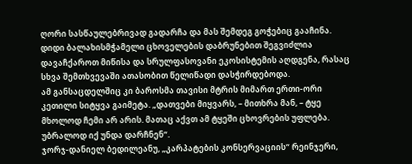ღორი სასწაულებრივად გადარჩა და მას შემდეგ გოჭებიც გააჩინა.
დიდი ბალახისმჭამელი ცხოველების დაბრუნებით შეგვიძლია დავაჩქაროთ მიწისა და სრულფასოვანი ეკოსისტემის აღდგენა, რასაც სხვა შემთხვევაში ათასობით წელიწადი დასჭირდებოდა.
ამ განსაცდელშიც კი ბაროსმა თავისი მტრის მიმართ ერთი-ორი კეთილი სიტყვა გაიმეტა. „დათვები მიყვარს, – მითხრა მან, – ტყე მხოლოდ ჩემი არ არის. მათაც აქვთ ამ ტყეში ცხოვრების უფლება. უბრალოდ იქ უნდა დარჩნენ“.
ჯორჯ-დანიელ ბედილეანუ, „კარპატების კონსერვაციის“ რეინჯერი,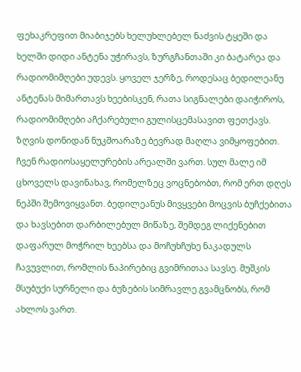ფეხაკრეფით მიაბიჯებს ხელუხლებელ ნაძვის ტყეში და ხელში დიდი ანტენა უჭირავს, ზურგჩანთაში კი ბატარეა და რადიომიმღები უდევს. ყოველ ჯერზე, როდესაც ბედილეანუ ანტენას მიმართავს ხეებისკენ, რათა სიგნალები დაიჭიროს, რადიომიმღები აჩქარებული გულისცემასავით ფეთქავს. ზღვის დონიდან ნუკშოარაზე ბევრად მაღლა ვიმყოფებით. ჩვენ რადიოსაყელურების არეალში ვართ. სულ მალე იმ ცხოველს დავინახავ, რომელზეც ვოცნებობთ, რომ ერთ დღეს ნეპში შემოვიყვანთ. ბედილეანუს მივყვები მოცვის ბუჩქებითა და ხავსებით დარბილებულ მიწაზე, შემდეგ ლიქენებით დაფარულ მოჭრილ ხეებსა და მოჩუხჩუხე ნაკადულს ჩავუვლით, რომლის ნაპირებიც გვიმრითაა სავსე. მუშკის მსუბუქი სურნელი და ბუზების სიმრავლე გვამცნობს, რომ ახლოს ვართ.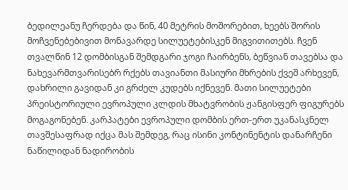ბედილეანუ ჩერდება და წინ, 40 მეტრის მოშორებით, ხეებს შორის მოჩვენებებივით მონავარდე სილუეტებისკენ მიგვითითებს. ჩვენ თვალწინ 12 დომბისგან შემდგარი ჯოგი ჩაირბენს, ბეწვიან თავებსა და ნახევარმთვარისებრ რქებს თავიანთი მასიური მხრების ქვეშ არხევენ, დახრილი გავიდან კი გრძელ კუდებს იქნევენ. მათი სილუეტები პრეისტორიული ევროპული კლდის მხატვრობის ჟანგისფერ ფიგურებს მოგაგონებენ. კარპატები ევროპული დომბის ერთ-ერთ უკანასკნელ თავშესაფრად იქცა მას შემდეგ, რაც ისინი კონტინენტის დანარჩენი ნაწილიდან ნადირობის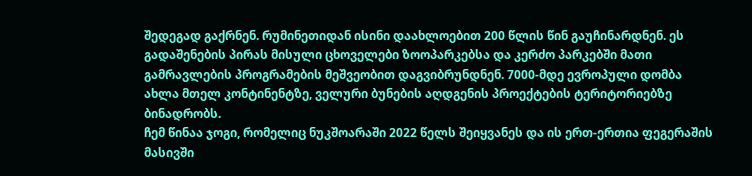შედეგად გაქრნენ. რუმინეთიდან ისინი დაახლოებით 200 წლის წინ გაუჩინარდნენ. ეს გადაშენების პირას მისული ცხოველები ზოოპარკებსა და კერძო პარკებში მათი გამრავლების პროგრამების მეშვეობით დაგვიბრუნდნენ. 7000-მდე ევროპული დომბა ახლა მთელ კონტინენტზე, ველური ბუნების აღდგენის პროექტების ტერიტორიებზე ბინადრობს.
ჩემ წინაა ჯოგი, რომელიც ნუკშოარაში 2022 წელს შეიყვანეს და ის ერთ-ერთია ფეგერაშის მასივში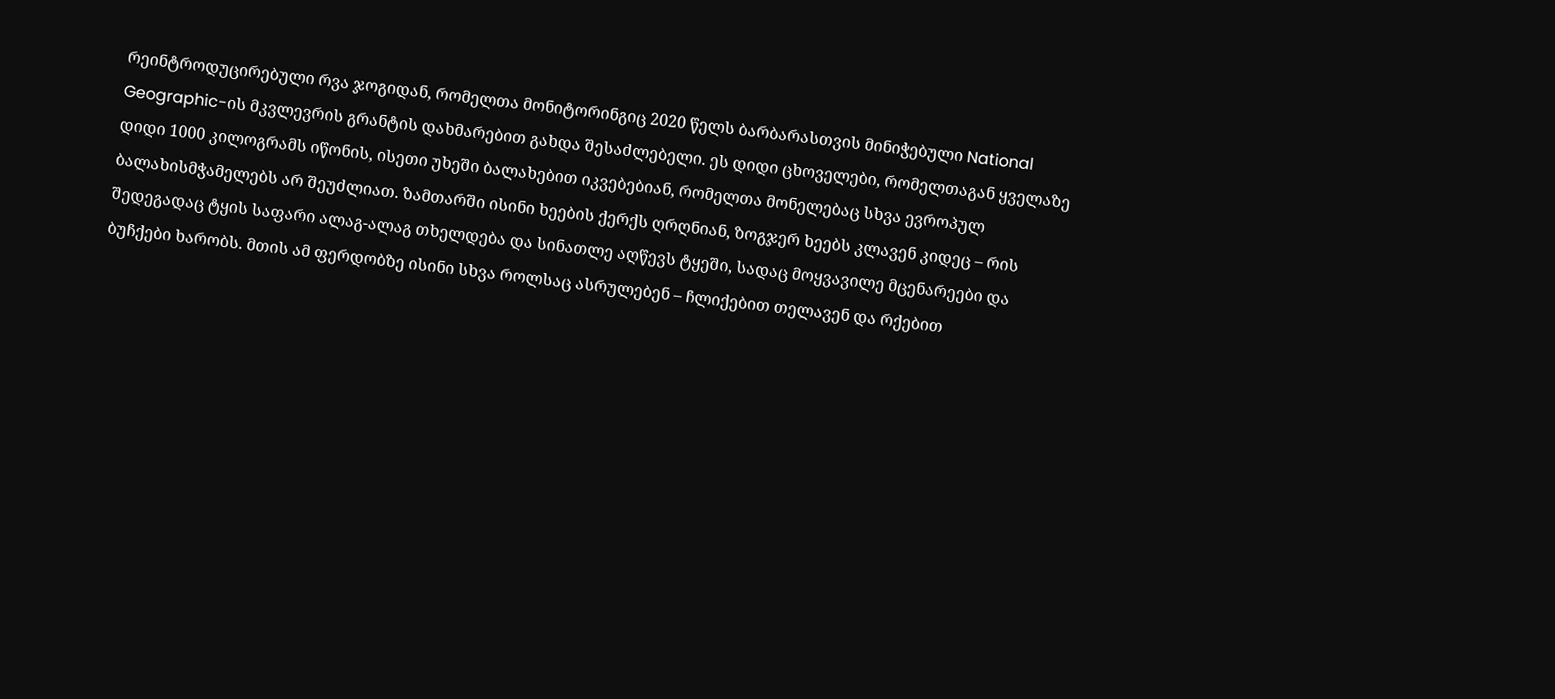რეინტროდუცირებული რვა ჯოგიდან, რომელთა მონიტორინგიც 2020 წელს ბარბარასთვის მინიჭებული National Geographic-ის მკვლევრის გრანტის დახმარებით გახდა შესაძლებელი. ეს დიდი ცხოველები, რომელთაგან ყველაზე დიდი 1000 კილოგრამს იწონის, ისეთი უხეში ბალახებით იკვებებიან, რომელთა მონელებაც სხვა ევროპულ ბალახისმჭამელებს არ შეუძლიათ. ზამთარში ისინი ხეების ქერქს ღრღნიან, ზოგჯერ ხეებს კლავენ კიდეც – რის შედეგადაც ტყის საფარი ალაგ-ალაგ თხელდება და სინათლე აღწევს ტყეში, სადაც მოყვავილე მცენარეები და ბუჩქები ხარობს. მთის ამ ფერდობზე ისინი სხვა როლსაც ასრულებენ – ჩლიქებით თელავენ და რქებით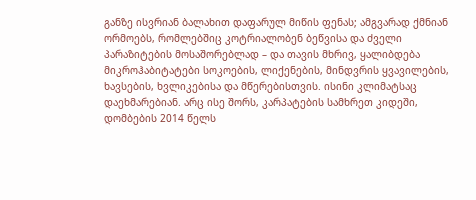განზე ისვრიან ბალახით დაფარულ მიწის ფენას; ამგვარად ქმნიან ორმოებს, რომლებშიც კოტრიალობენ ბეწვისა და ძველი პარაზიტების მოსაშორებლად – და თავის მხრივ, ყალიბდება მიკროჰაბიტატები სოკოების, ლიქენების, მინდვრის ყვავილების, ხავსების, ხვლიკებისა და მწერებისთვის. ისინი კლიმატსაც დაეხმარებიან. არც ისე შორს, კარპატების სამხრეთ კიდეში, დომბების 2014 წელს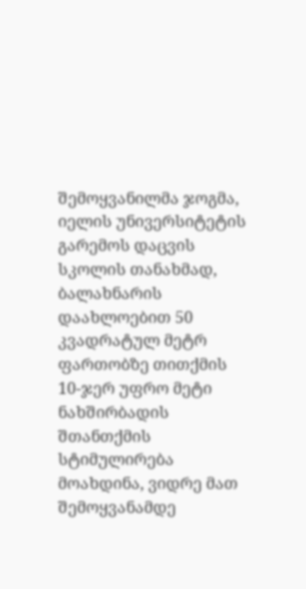შემოყვანილმა ჯოგმა, იელის უნივერსიტეტის გარემოს დაცვის სკოლის თანახმად, ბალახნარის დაახლოებით 50 კვადრატულ მეტრ ფართობზე თითქმის 10-ჯერ უფრო მეტი ნახშირბადის შთანთქმის სტიმულირება მოახდინა, ვიდრე მათ შემოყვანამდე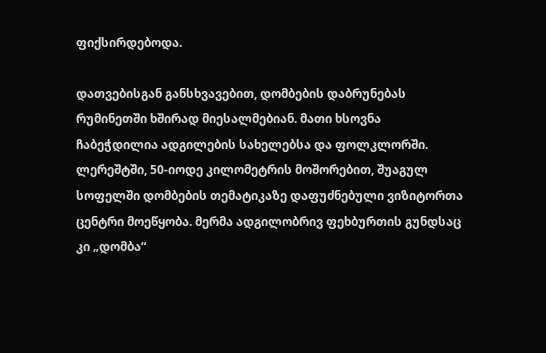ფიქსირდებოდა.

დათვებისგან განსხვავებით, დომბების დაბრუნებას რუმინეთში ხშირად მიესალმებიან. მათი ხსოვნა ჩაბეჭდილია ადგილების სახელებსა და ფოლკლორში. ლერეშტში, 50-იოდე კილომეტრის მოშორებით, შუაგულ სოფელში დომბების თემატიკაზე დაფუძნებული ვიზიტორთა ცენტრი მოეწყობა. მერმა ადგილობრივ ფეხბურთის გუნდსაც კი „დომბა“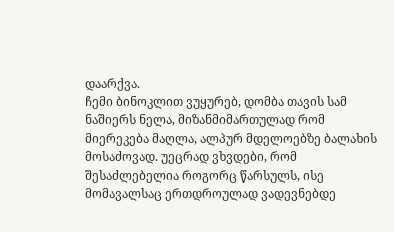დაარქვა.
ჩემი ბინოკლით ვუყურებ, დომბა თავის სამ ნაშიერს ნელა, მიზანმიმართულად რომ მიერეკება მაღლა, ალპურ მდელოებზე ბალახის მოსაძოვად. უეცრად ვხვდები, რომ შესაძლებელია როგორც წარსულს, ისე მომავალსაც ერთდროულად ვადევნებდე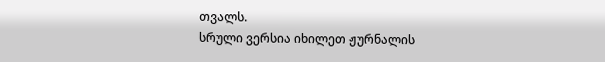თვალს.
სრული ვერსია იხილეთ ჟურნალის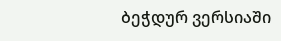ბეჭდურ ვერსიაში